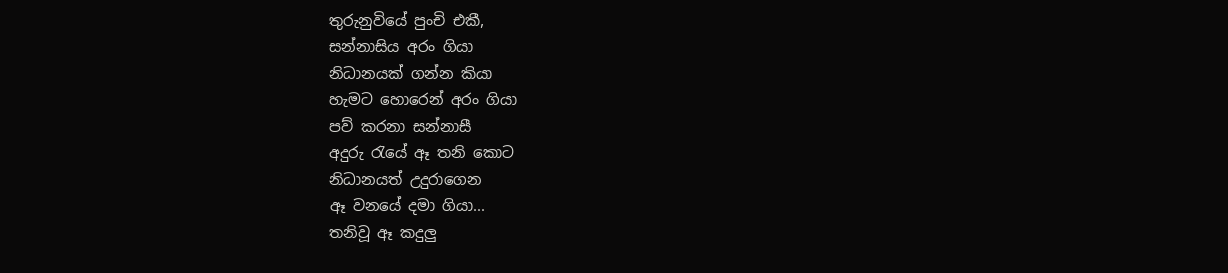තුරුනුවියේ පුංචි එකී,
සන්නාසිය අරං ගියා
නිධානයක් ගන්න කියා
හැමට හොරෙන් අරං ගියා
පව් කරනා සන්නාසී
අදුරු රැයේ ඈ තනි කොට
නිධානයත් උදුරාගෙන
ඈ වනයේ දමා ගියා...
තනිවූ ඈ කදුලු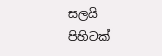සලයි
පිහිටක්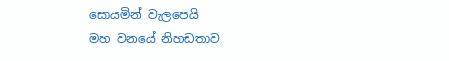සොයමින් වැලපෙයි
මහ වනයේ නිහඩතාව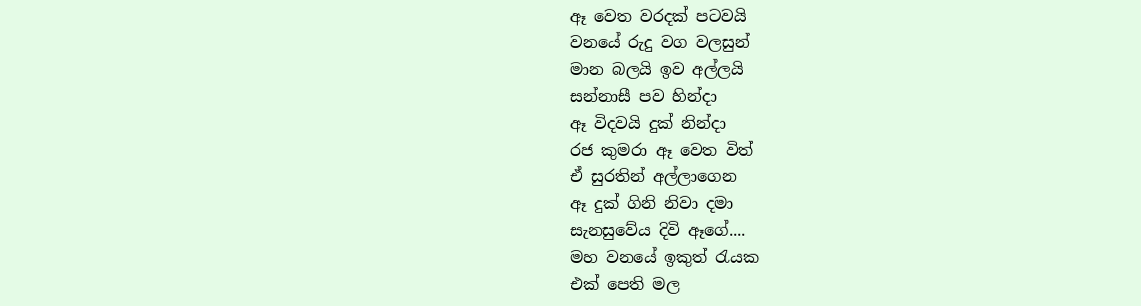ඈ වෙත වරදක් පටවයි
වනයේ රුදු වග වලසුන්
මාන බලයි ඉව අල්ලයි
සන්නාසී පව හින්දා
ඈ විදවයි දුක් නින්දා
රජ කුමරා ඈ වෙත විත්
ඒ සුරතින් අල්ලාගෙන
ඈ දුක් ගිනි නිවා දමා
සැනසුවේය දිවි ඈගේ....
මහ වනයේ ඉකුත් රැයක
එක් පෙති මල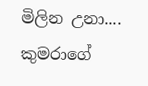මිලින උනා....
කුමරාගේ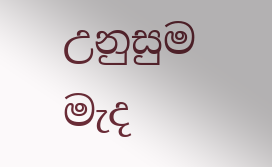උනුසුම මැද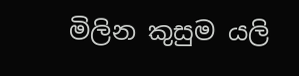මිලින කුසුම යලි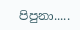පිපුනා.....